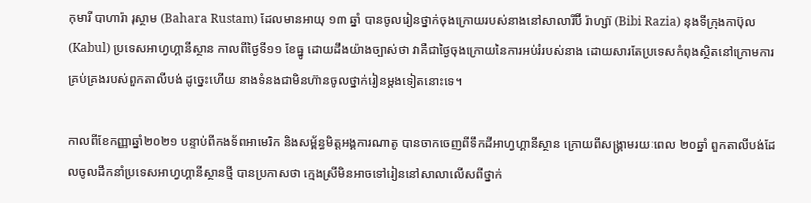កុមារី បាហារ៉ា រុស្ថាម (Bahara Rustam) ដែលមានអាយុ ១៣ ឆ្នាំ បានចូលរៀនថ្នាក់ចុងក្រោយរបស់នាងនៅសាលារីប៊ី រ៉ាហ្ស៊ា (Bibi Razia) នុងទីក្រុងកាប៊ុល (Kabul) ប្រទេសអាហ្វហ្គានីស្ថាន កាលពីថ្ងៃទី១១ ខែធ្នូ ដោយដឹងយ៉ាងច្បាស់ថា វាគឺជាថ្ងៃចុងក្រោយនៃការអប់រំរបស់នាង ដោយសារតែប្រទេសកំពុងស្ថិតនៅក្រោមការគ្រប់គ្រងរបស់ពួកតាលីបង់ ដូច្នេះហើយ នាងទំនងជាមិនហ៊ានចូលថ្នាក់រៀនម្តងទៀតនោះទេ។

កាលពីខែកញ្ញាឆ្នាំ២០២១ បន្ទាប់ពីកងទ័ពអាមេរិក និងសម្ព័ន្ធមិត្តអង្គការណាតូ បានចាកចេញពីទឹកដីអាហ្វហ្គានីស្ថាន ក្រោយពីសង្គ្រាមរយៈពេល ២០ឆ្នាំ ពួកតាលីបង់ដែលចូលដឹកនាំប្រទេសអាហ្វហ្គានីស្ថានថ្មី បានប្រកាសថា ក្មេងស្រីមិនអាចទៅរៀននៅសាលាលើសពីថ្នាក់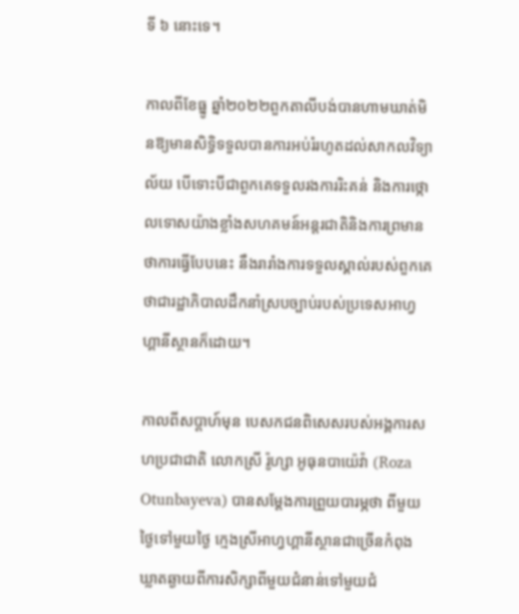ទី ៦ នោះទេ។

កាលពីខែធ្នូ ឆ្នាំ២០២២ពួកតាលីបង់បានហាមឃាត់មិនឱ្យមានសិទ្ធិទទួលបានការអប់រំរហូតដល់សាកលវិទ្យាល័យ បើទោះបីជាពួកគេទទួលរងការរិះគន់ និងការថ្កោលទោសយ៉ាងខ្លាំងសហគមន៍អន្តរជាតិនិងការព្រមានថាការធ្វើបែបនេះ នឹងរារាំងការទទួលស្គាល់របស់ពួកគេថាជារដ្ឋាភិបាលដឹកនាំស្របច្បាប់របស់ប្រទេសអាហ្វហ្គានីស្ថានក៏ដោយ។

កាលពីសប្តាហ៍មុន បេសកជនពិសេសរបស់អង្គការសហប្រជាជាតិ លោកស្រី រ៉ូហ្សា អូធុនបាយ៉េវ៉ា (Roza Otunbayeva) បានសម្តែងការព្រួយបារម្ភថា ពីមួយថ្ងៃទៅមួយថ្ងៃ ក្មេងស្រីអាហ្វហ្គានីស្ថានជាច្រើនកំពុងឃ្លាតឆ្ងាយពីការសិក្សាពីមួយជំនាន់ទៅមួយជំ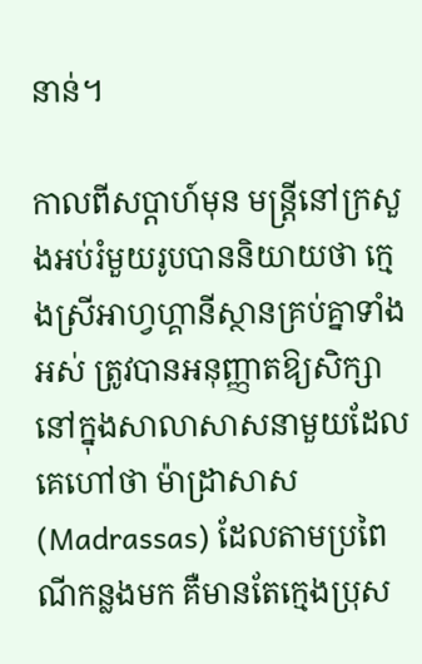នាន់។

កាលពីសប្តាហ៍មុន មន្ត្រីនៅក្រសួងអប់រំមួយរូបបាននិយាយថា ក្មេងស្រីអាហ្វហ្គានីស្ថានគ្រប់គ្នាទាំងអស់ ត្រូវបានអនុញ្ញាតឱ្យសិក្សានៅក្នុងសាលាសាសនាមួយដែលគេហៅថា ម៉ាដ្រាសាស (Madrassas) ដែលតាមប្រពៃណីកន្លងមក គឺមានតែក្មេងប្រុស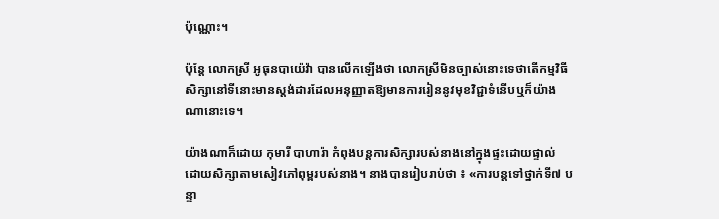ប៉ុណ្ណោះ។

ប៉ុន្តែ លោកស្រី អូធុនបាយ៉េវ៉ា បានលើកឡើងថា លោកស្រីមិនច្បាស់នោះទេថាតើកម្មវិធីសិក្សានៅទីនោះមានស្តង់ដារដែលអនុញ្ញាតឱ្យមានការរៀននូវមុខវិជ្ជាទំនើបឬក៏យ៉ាងណានោះទេ។

យ៉ាងណាក៏ដោយ កុមារី បាហារ៉ា កំពុងបន្តការសិក្សារបស់នាងនៅក្នុងផ្ទះដោយផ្ទាល់ ដោយសិក្សាតាមសៀវភៅពុម្ពរបស់នាង។ នាងបានរៀបរាប់ថា ៖ «ការបន្តទៅថ្នាក់ទី៧ បន្ទា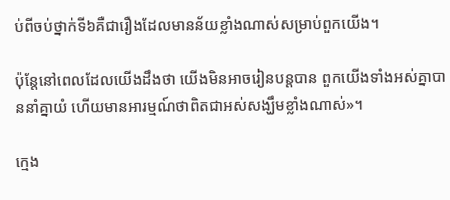ប់ពីចប់ថ្នាក់ទី៦គឺជារឿងដែលមានន័យខ្លាំងណាស់សម្រាប់ពួកយើង។

ប៉ុន្តែនៅពេលដែលយើងដឹងថា យើងមិនអាចរៀនបន្តបាន ពួកយើងទាំងអស់គ្នាបាននាំគ្នាយំ ហើយមានអារម្មណ៍ថាពិតជាអស់សង្ឃឹមខ្លាំងណាស់»។

ក្មេង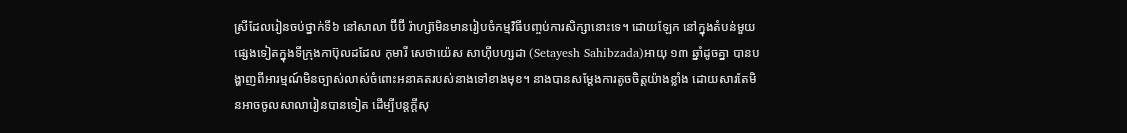ស្រីដែលរៀនចប់ថ្នាក់ទី៦ នៅសាលា ប៊ីប៊ី រ៉ាហ្ស៊ាមិនមានរៀបចំកម្មវិធីបញ្ចប់ការសិក្សានោះទេ។ ដោយឡែក នៅក្នុងតំបន់មួយផ្សេងទៀតក្នុងទីក្រុងកាប៊ុលដដែល កុមារី សេថាយ៉េស សាហ៊ីបហ្សដា (Setayesh Sahibzada)អាយុ ១៣ ឆ្នាំដូចគ្នា បានបង្ហាញពីអារម្មណ៍មិនច្បាស់លាស់ចំពោះអនាគតរបស់នាងទៅខាងមុខ។ នាងបានសម្ដែងការតូចចិត្តយ៉ាងខ្លាំង ដោយសារតែមិនអាចចូលសាលារៀនបានទៀត ដើម្បីបន្តក្តីសុ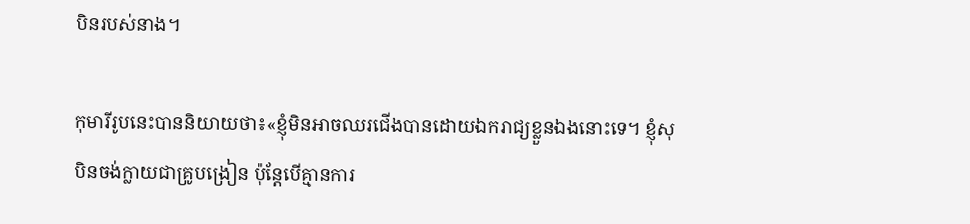បិនរបស់នាង។

កុមារីរូបនេះបាននិយាយថា៖«ខ្ញុំមិនអាចឈរជើងបានដោយឯករាជ្យខ្លួនឯងនោះទេ។ ខ្ញុំសុបិនចង់ក្លាយជាគ្រូបង្រៀន ប៉ុន្តែបើគ្មានការ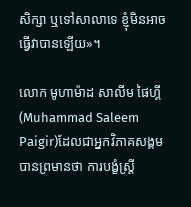សិក្សា ឬទៅសាលាទេ ខ្ញុំមិនអាចធ្វើវាបានឡើយ»។

លោក មូហាម៉ាដ សាលីម ផៃហ្គី (Muhammad Saleem Paigir)ដែលជាអ្នកវិភាគសង្គម បានព្រមានថា ការបង្ខំស្ត្រី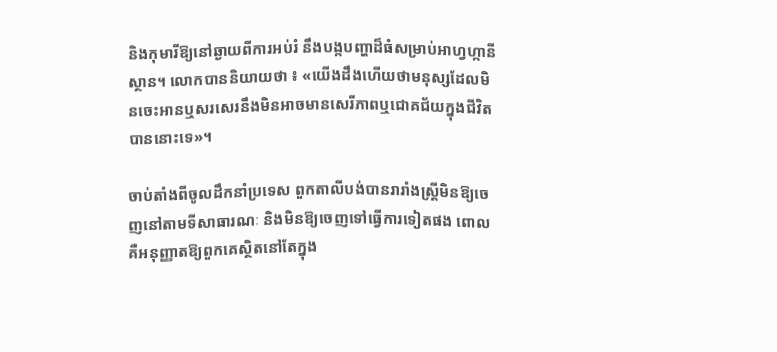និងកុមារីឱ្យនៅឆ្ងាយពីការអប់រំ នឹងបង្កបញ្ហាដ៏ធំសម្រាប់អាហ្វហ្កានីស្ថាន។ លោកបាននិយាយថា ៖ «យើងដឹងហើយថាមនុស្សដែលមិនចេះអានឬសរសេរនឹងមិនអាចមានសេរីភាពឬជោគជ័យក្នុងជីវិតបាននោះទេ»។

ចាប់តាំងពីចូលដឹកនាំប្រទេស ពួកតាលីបង់បានរារាំងស្ត្រីមិនឱ្យចេញនៅតាមទីសាធារណៈ និងមិនឱ្យចេញទៅធ្វើការទៀតផង ពោលគឺអនុញ្ញាតឱ្យពួកគេស្ថិតនៅតែក្នុង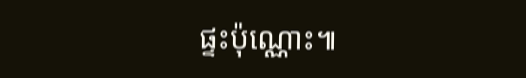ផ្ទះប៉ុណ្ណោះ៕